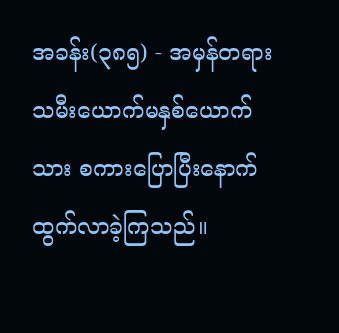အခန်း(၃၈၅) - အမှန်တရား
သမီးယောက်မနှစ်ယောက်သား စကားပြောပြီးနောက် ထွက်လာခဲ့ကြသည်။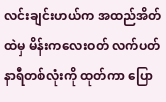လင်းချင်းဟယ်က အထည်အိတ်ထဲမှ မိန်းကလေးဝတ် လက်ပတ်နာရီတစ်လုံးကို ထုတ်ကာ ပြော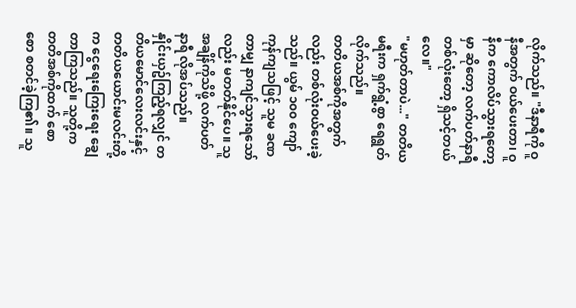လိုက်သည်။ "ဒီနာရီကို ဝူနီအတွက် ဝယ်ပေးတာ၊ ဝူနီက ကောလိပ်သွားရတော့မှာ ဆိုတော့ လက်ပတ်နာရီတစ်လုံးတော့ ရှိသင့်တယ်လေ။"
"မဟုတ်တာပဲ..." တတိယမရီးက ရှက်ရွံ့စွာ ရေရွတ်လိုက်သည်။
တတိယအစ်ကိုအတွက်လည်း တစ်လုံးဝယ်ပေးခဲ့သည်။ ယွမ် ၁၀၀ ကျော် ကုန်ကျသဖြင့် သူမ ခဏတာမျှ နာကျင်သွားရသော်လည်း မတတ်နိုင်ပေ။ သူ အချိန်ကိုသိဖို့ လက်ပတ်နာရီ လိုအပ်သည်။
နှိုင်းယှဥ်ကြည့်ရလျှင် တတိယမောင်လေးလင်းနှင့် တတိယယောင်းမလင်းတို့က ငွေရေးကြေးရေး ချွေတာကြသည်။ သူတို့က တတိအစ်ကိုထက် စောစော စတင်ခဲ့ကြ၏။ သူ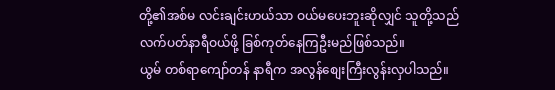တို့၏အစ်မ လင်းချင်းဟယ်သာ ဝယ်မပေးဘူးဆိုလျှင် သူတို့သည် လက်ပတ်နာရီဝယ်ဖို့ ခြစ်ကုတ်နေကြဦးမည်ဖြစ်သည်။
ယွမ် တစ်ရာကျော်တန် နာရီက အလွန်စျေးကြီးလွန်းလှပါသည်။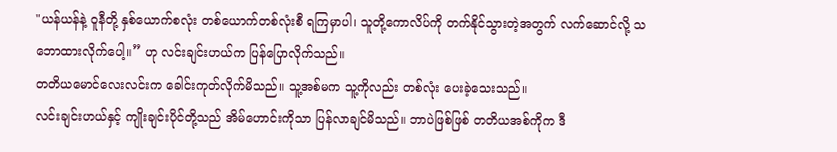"ယန်ယန်နဲ့ ဝူနီတို့ နှစ်ယောက်စလုံး တစ်ယောက်တစ်လုံးစီ ရကြမှာပါ၊ သူတို့ကောလိပ်ကို တက်နိုင်သွားတဲ့အတွက် လက်ဆောင်လို့ သဘောထားလိုက်ပေါ့။” ဟု လင်းချင်းဟယ်က ပြန်ပြောလိုက်သည်။
တတိယမောင်လေးလင်းက ခေါင်းကုတ်လိုက်မိသည်။ သူ့အစ်မက သူ့ကိုလည်း တစ်လုံး ပေးခဲ့သေးသည်။
လင်းချင်းဟယ်နှင့် ကျိုးချင်းပိုင်တို့သည် အိမ်ဟောင်းကိုသာ ပြန်လာချင်မိသည်။ ဘာပဲဖြစ်ဖြစ် တတိယအစ်ကိုက ဒီ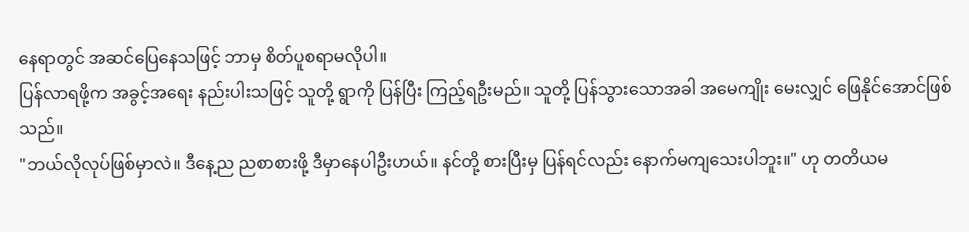နေရာတွင် အဆင်ပြေနေသဖြင့် ဘာမှ စိတ်ပူစရာမလိုပါ။
ပြန်လာရဖို့က အခွင့်အရေး နည်းပါးသဖြင့် သူတို့ ရွာကို ပြန်ပြီး ကြည့်ရဦးမည်။ သူတို့ ပြန်သွားသောအခါ အမေကျိုး မေးလျှင် ဖြေနိုင်အောင်ဖြစ်သည်။
"ဘယ်လိုလုပ်ဖြစ်မှာလဲ။ ဒီနေ့ည ညစာစားဖို့ ဒီမှာနေပါဦးဟယ်။ နင်တို့ စားပြီးမှ ပြန်ရင်လည်း နောက်မကျသေးပါဘူး။" ဟု တတိယမ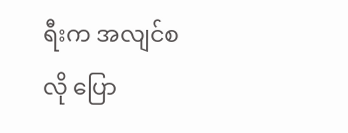ရီးက အလျင်စလို ပြော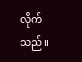လိုက်သည်။